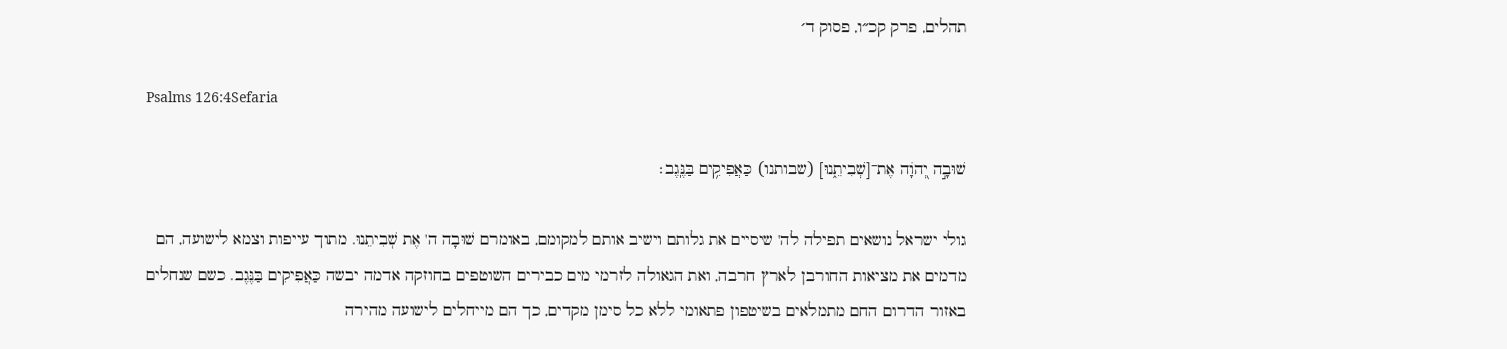תהלים, פרק קכ״ו, פסוק ד׳

Psalms 126:4Sefaria

שׁוּבָ֣ה יְ֭הֹוָה אֶת־[שְׁבִיתֵ֑נוּ] (שבותנו) כַּאֲפִיקִ֥ים בַּנֶּֽגֶב׃

גולי ישראל נושאים תפילה לה' שיסיים את גלותם וישיב אותם למקומם, באומרם שׁוּבָה ה' אֶת שְׁבִיתֵנוּ. מתוך עייפות וצמא לישועה, הם מדמים את מציאות החורבן לארץ חרבה, ואת הגאולה לזרמי מים כבירים השוטפים בחוזקה אדמה יבשה כַּאֲפִיקִים בַּנֶּגֶב. כשם שנחלים באזור הדרום החם מתמלאים בשיטפון פתאומי ללא כל סימן מקדים, כך הם מייחלים לישועה מהירה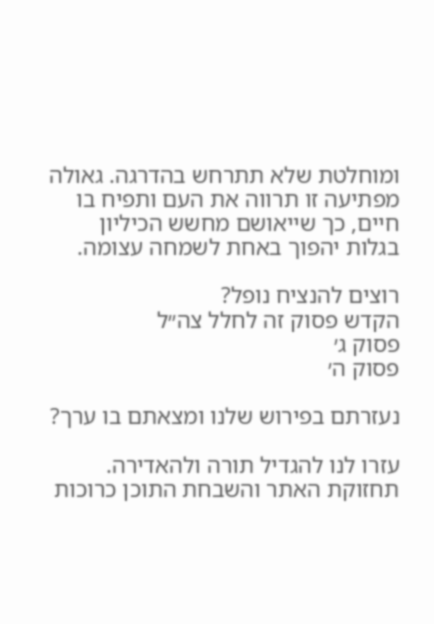ומוחלטת שלא תתרחש בהדרגה. גאולה מפתיעה זו תרווה את העם ותפיח בו חיים, כך שייאושם מחשש הכיליון בגלות יהפוך באחת לשמחה עצומה.

רוצים להנציח נופל?
הקדש פסוק זה לחלל צה״ל
פסוק ג׳
פסוק ה׳

נעזרתם בפירוש שלנו ומצאתם בו ערך?

עזרו לנו להגדיל תורה ולהאדירה. תחזוקת האתר והשבחת התוכן כרוכות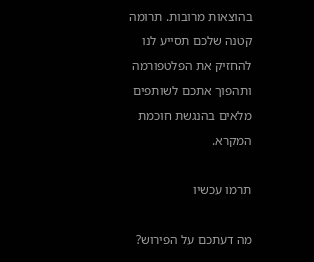בהוצאות מרובות. תרומה קטנה שלכם תסייע לנו להחזיק את הפלטפורמה ותהפוך אתכם לשותפים מלאים בהנגשת חוכמת המקרא.

תרמו עכשיו

מה דעתכם על הפירוש?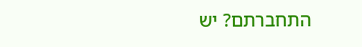התחברתם? יש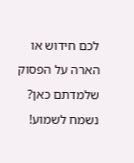לכם חידוש או הארה על הפסוק שלמדתם כאן? נשמח לשמוע!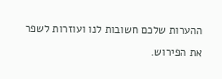ההערות שלכם חשובות לנו ועוזרות לשפר את הפירוש.